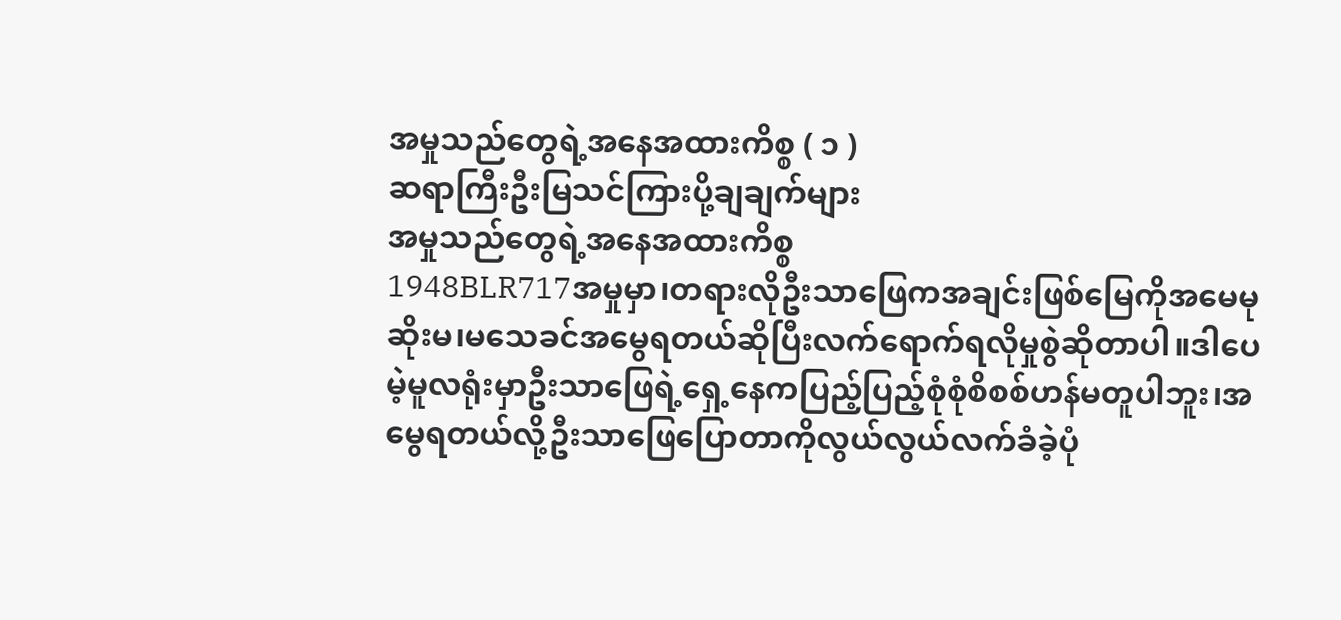အမှုသည်တွေရဲ့အနေအထားကိစ္စ ( ၁ )
ဆရာကြီးဦးမြသင်ကြားပို့ချချက်များ
အမှုသည်တွေရဲ့အနေအထားကိစ္စ
1948BLR717အမှုမှာ၊တရားလိုဦးသာဖြေကအချင်းဖြစ်မြေကိုအမေမုဆိုးမ၊မသေခင်အမွေရတယ်ဆိုပြီးလက်ရောက်ရလိုမှုစွဲဆိုတာပါ။ဒါပေမဲ့မူလရုံးမှာဦးသာဖြေရဲ့ရှေ့နေကပြည့်ပြည့်စုံစုံစိစစ်ဟန်မတူပါဘူး၊အမွေရတယ်လို့ဦးသာဖြေပြောတာကိုလွယ်လွယ်လက်ခံခဲ့ပုံ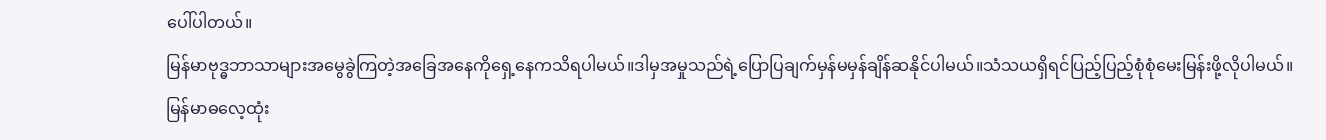ပေါ်ပါတယ်။
မြန်မာဗုဒ္ဓဘာသာများအမွေခွဲကြတဲ့အခြေအနေကိုရှေ့နေကသိရပါမယ်။ဒါမှအမှုသည်ရဲ့ပြောပြချက်မှန်မမှန်ချိန်ဆနိုင်ပါမယ်။သံသယရှိရင်ပြည့်ပြည့်စုံစုံမေးမြန်းဖို့လိုပါမယ်။
မြန်မာဓလေ့ထုံး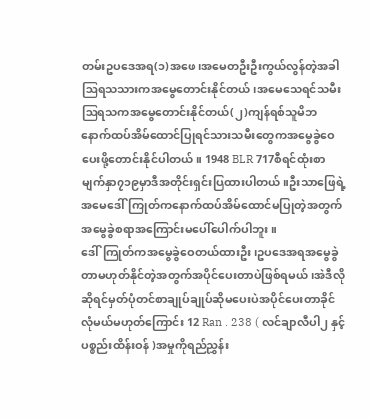တမ်းဥပဒေအရ(၁)အဖေ၊အမေတဦးဦးကွယ်လွန်တဲ့အခါဩရသသားကအမွေတောင်းနိုင်တယ်၊အမေသေရင်သမီးဩရသကအမွေတောင်းနိုင်တယ်(၂)ကျန်ရစ်သူမိဘနောက်ထပ်အိမ်ထောင်ပြုရင်သားသမီးတွေကအမွေခွဲဝေပေးဖို့တောင်းနိုင်ပါတယ်။ 1948 BLR 717စီရင်ထုံးစာမျက်နှာ၇၁၉မှာဒီအတိုင်းရှင်းပြထားပါတယ်။ဦးသာဖြေရဲ့အမေဒေါ်ကြုတ်ကနောက်ထပ်အိမ်ထောင်မပြုတဲ့အတွက်အမွေခွဲစရာအကြောင်းမပေါ်ပေါက်ပါဘူး။
ဒေါ်ကြုတ်ကအမွေခွဲဝေတယ်ထားဦး၊ဥပဒေအရအမွေခွဲတာမဟုတ်နိုင်တဲ့အတွက်အပိုင်ပေးတာပဲဖြစ်ရမယ်၊အဲဒီလိုဆိုရင်မှတ်ပုံတင်စာချုပ်ချုပ်ဆိုမပေးပဲအပိုင်ပေးတာခိုင်လုံမယ်မဟုတ်ကြောင်း 12 Ran . 238 ( လင်ချာလီပါ၂ နှင့် ပစ္စည်းထိန်းဝန် )အမှုကိုရည်ညွှန်း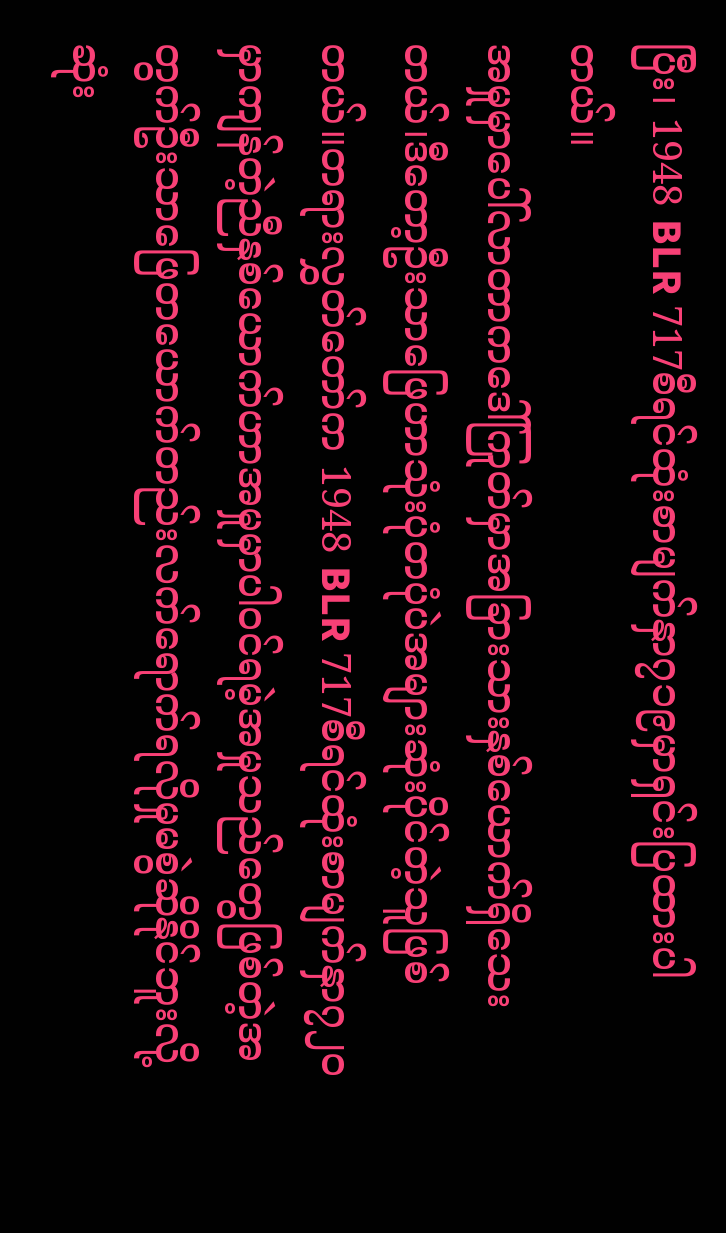ပြီး၊ 1948 BLR 717စီရင်ထုံးစာမျက်နှာ၇၁၉မှာရှင်းပြထားပါတယ်။
အမှုမှာပေါ်လာတာကဒေါ်ကြုတ်မှာအခြားသားနှစ်ယောက်ရှိသေးတယ်၊ဒီတော့ဦးသာဖြေဟာသုံးပုံတပုံပဲအများဆုံးပိုင်တဲ့သူဖြစ်တယ်။တရားလွှတ်တော်က 1948 BLR 717စီရင်ထုံးစာမျက်နှာ၇၂၀မှာကျန်တဲ့ညီနှစ်ယောက်ဟာအမှုမှာပါဝင်ရမဲ့အမှုသည်တွေဖြစ်တဲ့အတွက်ဦးသာဖြေတယောက်တည်းလက်ရောက်ရလိုမှုမစွဲဆိုနိုင်ဘူးလို့ဆုံး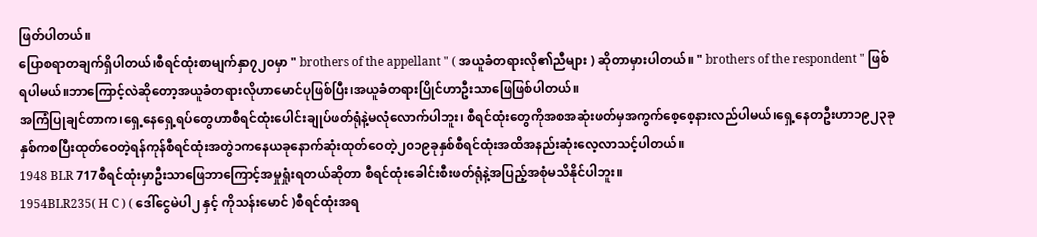ဖြတ်ပါတယ်။
ပြောစရာတချက်ရှိပါတယ်၊စီရင်ထုံးစာမျက်နှာ၇၂၀မှာ " brothers of the appellant " ( အယူခံတရားလို၏ညီများ ) ဆိုတာမှားပါတယ်။ " brothers of the respondent " ဖြစ်ရပါမယ်။ဘာကြောင့်လဲဆိုတော့အယူခံတရားလိုဟာမောင်ပုဖြစ်ပြီး၊အယူခံတရားပြိုင်ဟာဦးသာဖြေဖြစ်ပါတယ်။
အကြံပြုချင်တာက၊ရှေ့နေရှေ့ရပ်တွေဟာစီရင်ထုံးပေါင်းချုပ်ဖတ်ရုံနဲ့မလုံလောက်ပါဘူး၊ စီရင်ထုံးတွေကိုအစအဆုံးဖတ်မှအကွက်စေ့စေ့နားလည်ပါမယ်၊ရှေ့နေတဦးဟာ၁၉၂၃ခုနှစ်ကစပြီးထုတ်ဝေတဲ့ရန်ကုန်စီရင်ထုံးအတွဲ၁ကနေယခုနောက်ဆုံးထုတ်ဝေတဲ့၂၀၁၉ခုနှစ်စီရင်ထုံးအထိအနည်းဆုံးလေ့လာသင့်ပါတယ်။
1948 BLR 717စီရင်ထုံးမှာဦးသာဖြေဘာကြောင့်အမှုရှုံးရတယ်ဆိုတာ စီရင်ထုံးခေါင်းစီးဖတ်ရုံနဲ့အပြည့်အစုံမသိနိုင်ပါဘူး။
1954BLR235( H C ) ( ဒေါ်ငွေမဲပါ၂ နှင့် ကိုသန်းမောင် )စီရင်ထုံးအရ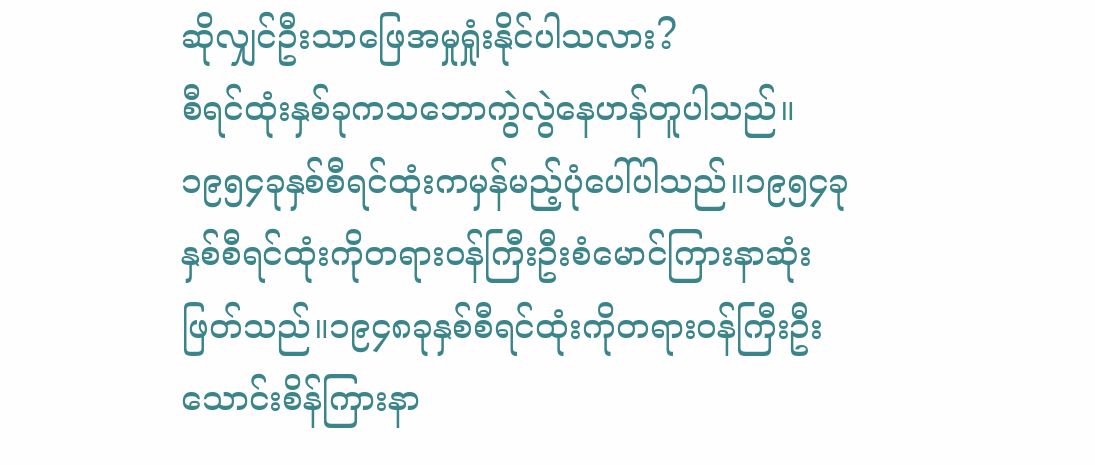ဆိုလျှင်ဦးသာဖြေအမှုရှုံးနိုင်ပါသလား?
စီရင်ထုံးနှစ်ခုကသဘောကွဲလွဲနေဟန်တူပါသည်။၁၉၅၄ခုနှစ်စီရင်ထုံးကမှန်မည့်ပုံပေါ်ပါသည်။၁၉၅၄ခုနှစ်စီရင်ထုံးကိုတရားဝန်ကြီးဦးစံမောင်ကြားနာဆုံးဖြတ်သည်။၁၉၄၈ခုနှစ်စီရင်ထုံးကိုတရားဝန်ကြီးဦးသောင်းစိန်ကြားနာ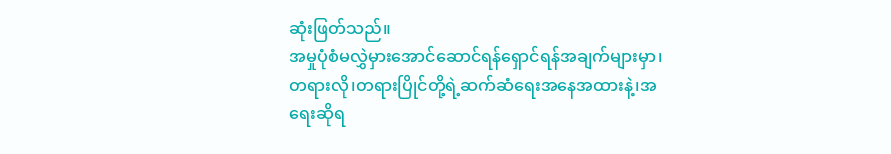ဆုံးဖြတ်သည်။
အမှုပုံစံမလွှဲမှားအောင်ဆောင်ရန်ရှောင်ရန်အချက်များမှာ၊တရားလို၊တရားပြိုင်တို့ရဲ့ဆက်ဆံရေးအနေအထားနဲ့၊အရေးဆိုရ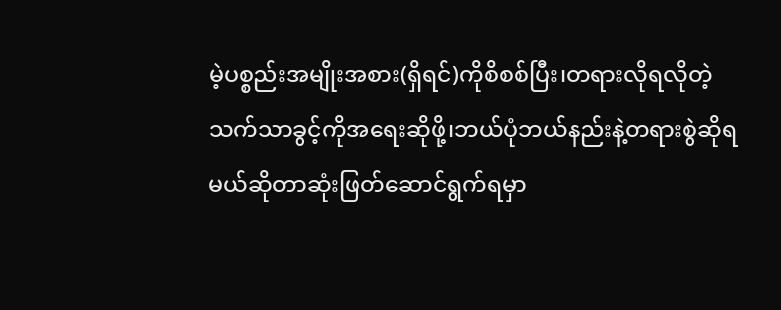မဲ့ပစ္စည်းအမျိုးအစား(ရှိရင်)ကိုစိစစ်ပြီး၊တရားလိုရလိုတဲ့သက်သာခွင့်ကိုအရေးဆိုဖို့၊ဘယ်ပုံဘယ်နည်းနဲ့တရားစွဲဆိုရမယ်ဆိုတာဆုံးဖြတ်ဆောင်ရွက်ရမှာ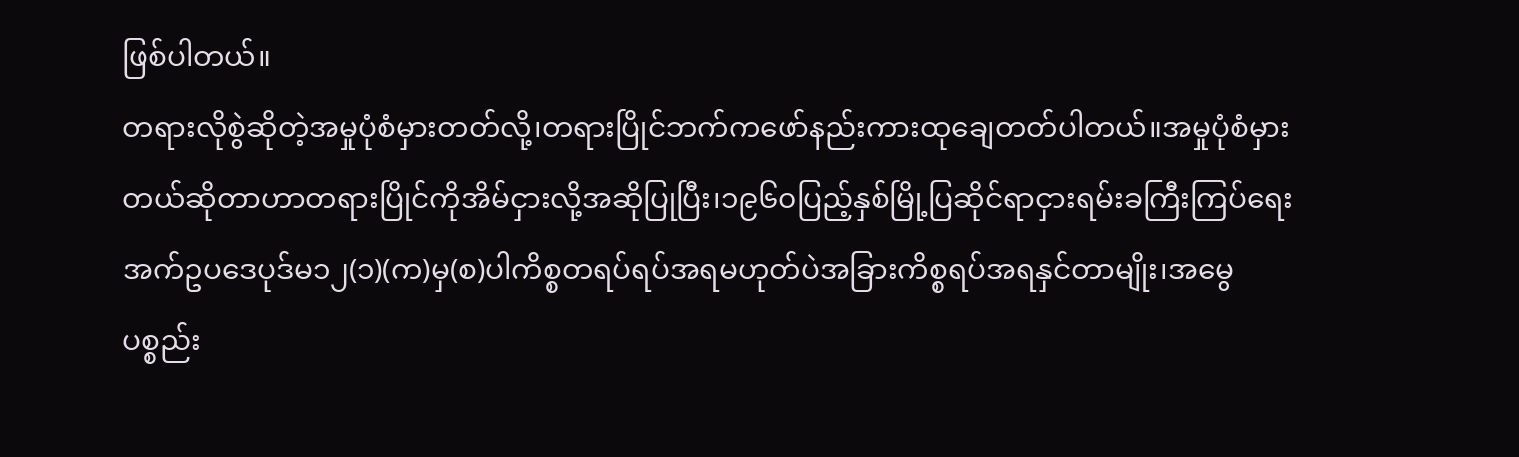ဖြစ်ပါတယ်။
တရားလိုစွဲဆိုတဲ့အမှုပုံစံမှားတတ်လို့၊တရားပြိုင်ဘက်ကဖော်နည်းကားထုချေတတ်ပါတယ်။အမှုပုံစံမှားတယ်ဆိုတာဟာတရားပြိုင်ကိုအိမ်ငှားလို့အဆိုပြုပြီး၊၁၉၆၀ပြည့်နှစ်မြို့ပြဆိုင်ရာငှားရမ်းခကြီးကြပ်ရေးအက်ဥပဒေပုဒ်မ၁၂(၁)(က)မှ(စ)ပါကိစ္စတရပ်ရပ်အရမဟုတ်ပဲအခြားကိစ္စရပ်အရနှင်တာမျိုး၊အမွေပစ္စည်း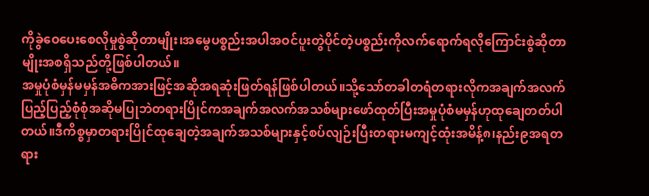ကိုခွဲဝေပေးစေလိုမှုစွဲဆိုတာမျိုး၊အမွေပစ္စည်းအပါအဝင်ပူးတွဲပိုင်တဲ့ပစ္စည်းကိုလက်ရောက်ရလိုကြောင်းစွဲဆိုတာမျိုးအစရှိသည်တို့ဖြစ်ပါတယ်။
အမှုပုံစံမှန်မမှန်အဓိကအားဖြင့်အဆိုအရဆုံးဖြတ်ရန်ဖြစ်ပါတယ်။သို့သော်တခါတရံတရားလိုကအချက်အလက်ပြည့်ပြည့်စုံစုံအဆိုမပြုဘဲတရားပြိုင်ကအချက်အလက်အသစ်များဖော်ထုတ်ပြီးအမှုပုံစံမမှန်ဟုထုချေတတ်ပါတယ်။ဒီကိစ္စမှာတရားပြိုင်ထုချေတဲ့အချက်အသစ်များနှင့်စပ်လျဉ်းပြီးတရားမကျင့်ထုံးအမိန့်၈၊နည်း၉အရတရား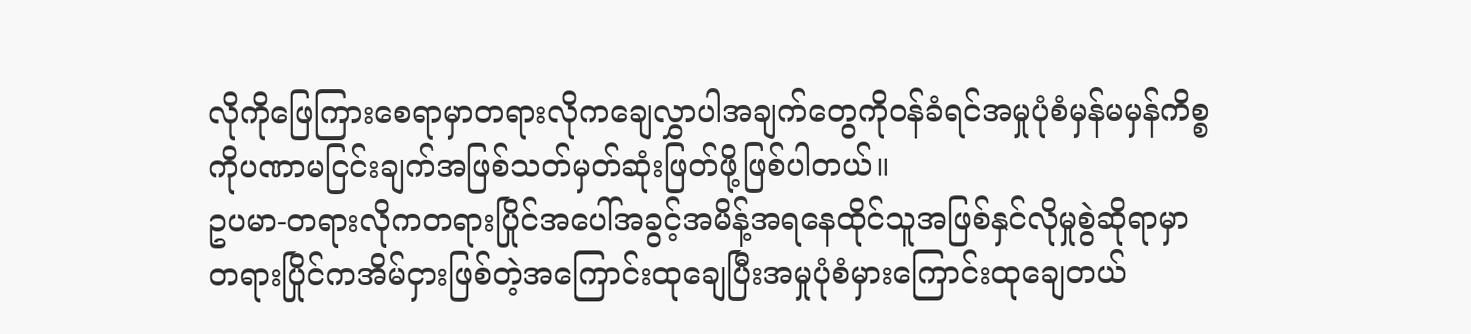လိုကိုဖြေကြားစေရာမှာတရားလိုကချေလွှာပါအချက်တွေကိုဝန်ခံရင်အမှုပုံစံမှန်မမှန်ကိစ္စကိုပဏာမငြင်းချက်အဖြစ်သတ်မှတ်ဆုံးဖြတ်ဖို့ဖြစ်ပါတယ်။
ဥပမာ-တရားလိုကတရားပြိုင်အပေါ်အခွင့်အမိန့်အရနေထိုင်သူအဖြစ်နှင်လိုမှုစွဲဆိုရာမှာတရားပြိုင်ကအိမ်ငှားဖြစ်တဲ့အကြောင်းထုချေပြီးအမှုပုံစံမှားကြောင်းထုချေတယ်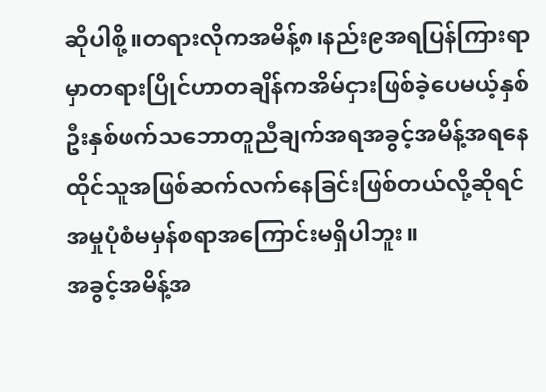ဆိုပါစို့။တရားလိုကအမိန့်၈၊နည်း၉အရပြန်ကြားရာမှာတရားပြိုင်ဟာတချိန်ကအိမ်ငှားဖြစ်ခဲ့ပေမယ့်နှစ်ဦးနှစ်ဖက်သဘောတူညီချက်အရအခွင့်အမိန့်အရနေထိုင်သူအဖြစ်ဆက်လက်နေခြင်းဖြစ်တယ်လို့ဆိုရင်အမှုပုံစံမမှန်စရာအကြောင်းမရှိပါဘူး။
အခွင့်အမိန့်အ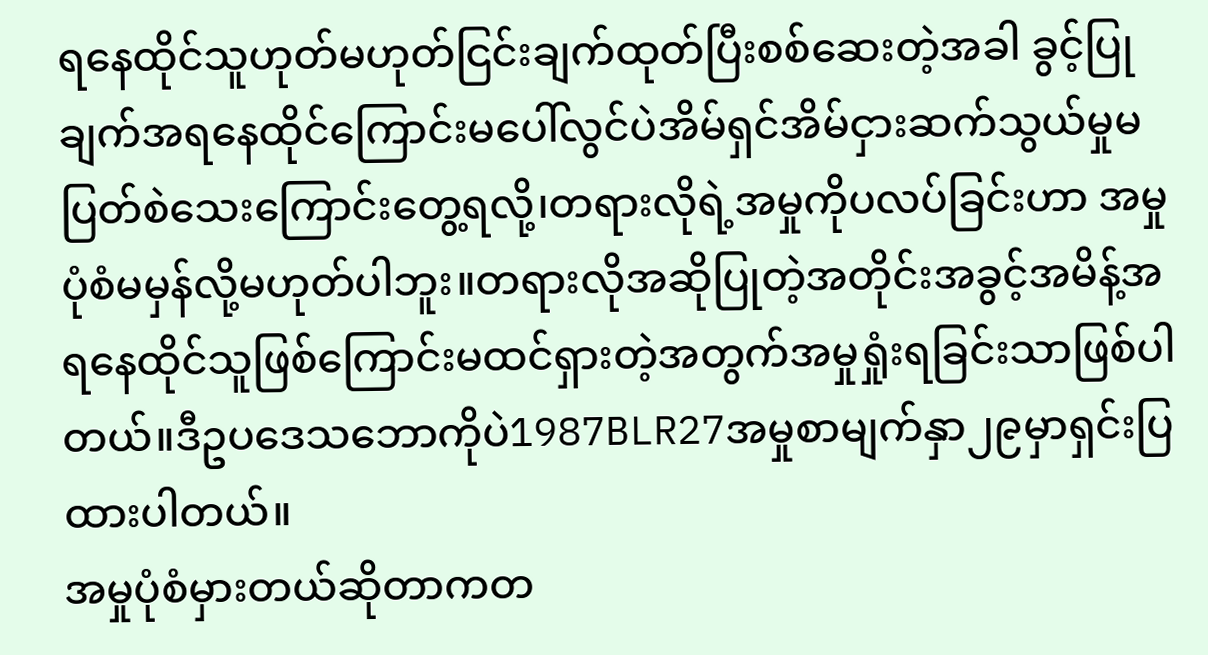ရနေထိုင်သူဟုတ်မဟုတ်ငြင်းချက်ထုတ်ပြီးစစ်ဆေးတဲ့အခါ ခွင့်ပြုချက်အရနေထိုင်ကြောင်းမပေါ်လွင်ပဲအိမ်ရှင်အိမ်ငှားဆက်သွယ်မှုမပြတ်စဲသေးကြောင်းတွေ့ရလို့၊တရားလိုရဲ့အမှုကိုပလပ်ခြင်းဟာ အမှုပုံစံမမှန်လို့မဟုတ်ပါဘူး။တရားလိုအဆိုပြုတဲ့အတိုင်းအခွင့်အမိန့်အရနေထိုင်သူဖြစ်ကြောင်းမထင်ရှားတဲ့အတွက်အမှုရှုံးရခြင်းသာဖြစ်ပါတယ်။ဒီဥပဒေသဘောကိုပဲ1987BLR27အမှုစာမျက်နှာ၂၉မှာရှင်းပြထားပါတယ်။
အမှုပုံစံမှားတယ်ဆိုတာကတ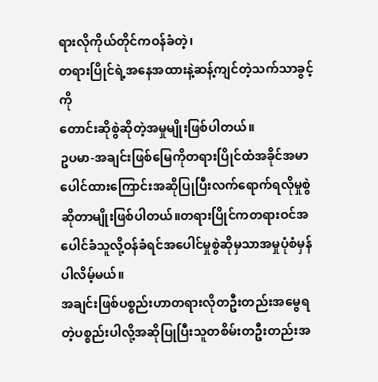ရားလိုကိုယ်တိုင်ကဝန်ခံတဲ့၊
တရားပြိုင်ရဲ့အနေအထားနဲ့ဆန့်ကျင်တဲ့သက်သာခွင့်ကို
တောင်းဆိုစွဲဆိုတဲ့အမှုမျိုးဖြစ်ပါတယ်။
ဥပမာ-အချင်းဖြစ်မြေကိုတရားပြိုင်ထံအခိုင်အမာပေါင်ထားကြောင်းအဆိုပြုပြီးလက်ရောက်ရလိုမှုစွဲဆိုတာမျိုးဖြစ်ပါတယ်။တရားပြိုင်ကတရားဝင်အပေါင်ခံသူလို့ဝန်ခံရင်အပေါင်မှုစွဲဆိုမှသာအမှုပုံစံမှန်ပါလိမ့်မယ်။
အချင်းဖြစ်ပစ္စည်းဟာတရားလိုတဦးတည်းအမွေရတဲ့ပစ္စည်းပါလို့အဆိုပြုပြီးသူတစိမ်းတဦးတည်းအ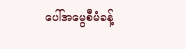ပေါ်အမွေစီမံခန့်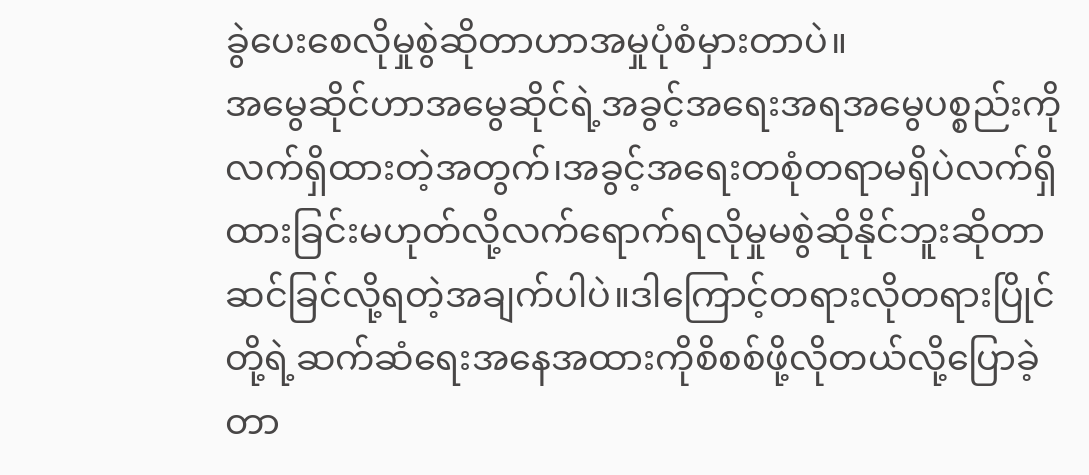ခွဲပေးစေလိုမှုစွဲဆိုတာဟာအမှုပုံစံမှားတာပဲ။
အမွေဆိုင်ဟာအမွေဆိုင်ရဲ့အခွင့်အရေးအရအမွေပစ္စည်းကိုလက်ရှိထားတဲ့အတွက်၊အခွင့်အရေးတစုံတရာမရှိပဲလက်ရှိထားခြင်းမဟုတ်လို့လက်ရောက်ရလိုမှုမစွဲဆိုနိုင်ဘူးဆိုတာဆင်ခြင်လို့ရတဲ့အချက်ပါပဲ။ဒါကြောင့်တရားလိုတရားပြိုင်တို့ရဲ့ဆက်ဆံရေးအနေအထားကိုစိစစ်ဖို့လိုတယ်လို့ပြောခဲ့တာ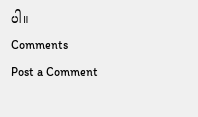ပါ။
Comments
Post a Comment